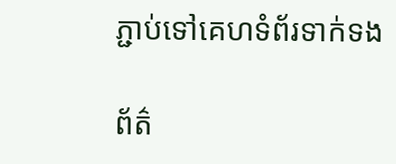ភ្ជាប់ទៅគេហទំព័រទាក់ទង

ព័ត៌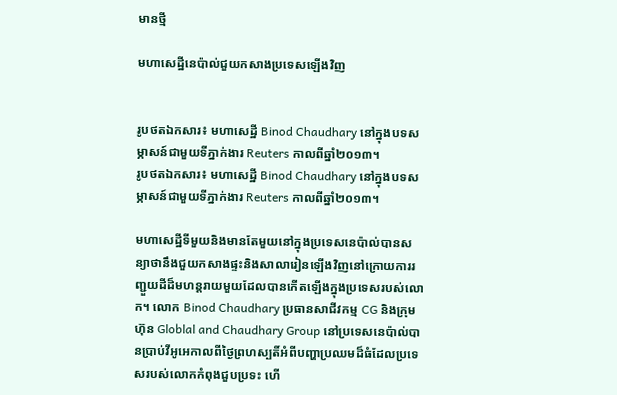មានថ្មី

មហាសេដ្ឋីនេប៉ាល់ជួយកសាងប្រទេសឡើងវិញ


រូបថតឯកសារ៖ មហាសេដ្ឋី Binod Chaudhary នៅក្នុងបទសម្ភាសន៍ជាមួយទីភ្នាក់ងារ Reuters កាលពីឆ្នាំ២០១៣។
រូបថតឯកសារ៖ មហាសេដ្ឋី Binod Chaudhary នៅក្នុងបទសម្ភាសន៍ជាមួយទីភ្នាក់ងារ Reuters កាលពីឆ្នាំ២០១៣។

មហាសេដ្ឋីទីមួយនិងមានតែមួយនៅក្នុងប្រទេសនេប៉ាល់បានសន្យាថានឹងជួយកសាងផ្ទះនិងសាលារៀនឡើងវិញនៅក្រោយការរញ្ជួយដីដ៏មហន្តរាយមួយដែលបានកើតឡើងក្នុងប្រទេសរបស់លោក។ លោក Binod Chaudhary ប្រធានសាជីវកម្ម CG និងក្រុមហ៊ុន Globlal and Chaudhary Group នៅប្រទេសនេប៉ាល់បានប្រាប់វីអូអេកាលពីថ្ងៃព្រហស្បតិ៍អំពីបញ្ហាប្រឈមដ៏ធំដែលប្រទេសរបស់លោកកំពុងជួបប្រទះ ហើ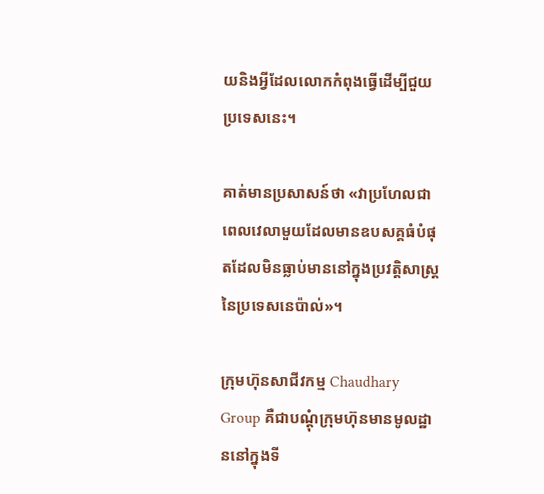យនិងអ្វីដែលលោកកំពុងធ្វើដើម្បីជួយប្រទេសនេះ។

គាត់មានប្រសាសន៍ថា «វាប្រហែលជាពេលវេលាមួយដែលមានឧបសគ្គធំបំផុតដែលមិនធ្លាប់មាននៅក្នុងប្រវត្តិសាស្ត្រនៃប្រទេសនេប៉ាល់»។

ក្រុមហ៊ុនសាជីវកម្ម Chaudhary Group គឺជាបណ្តុំក្រុមហ៊ុនមានមូលដ្ឋាននៅក្នុងទី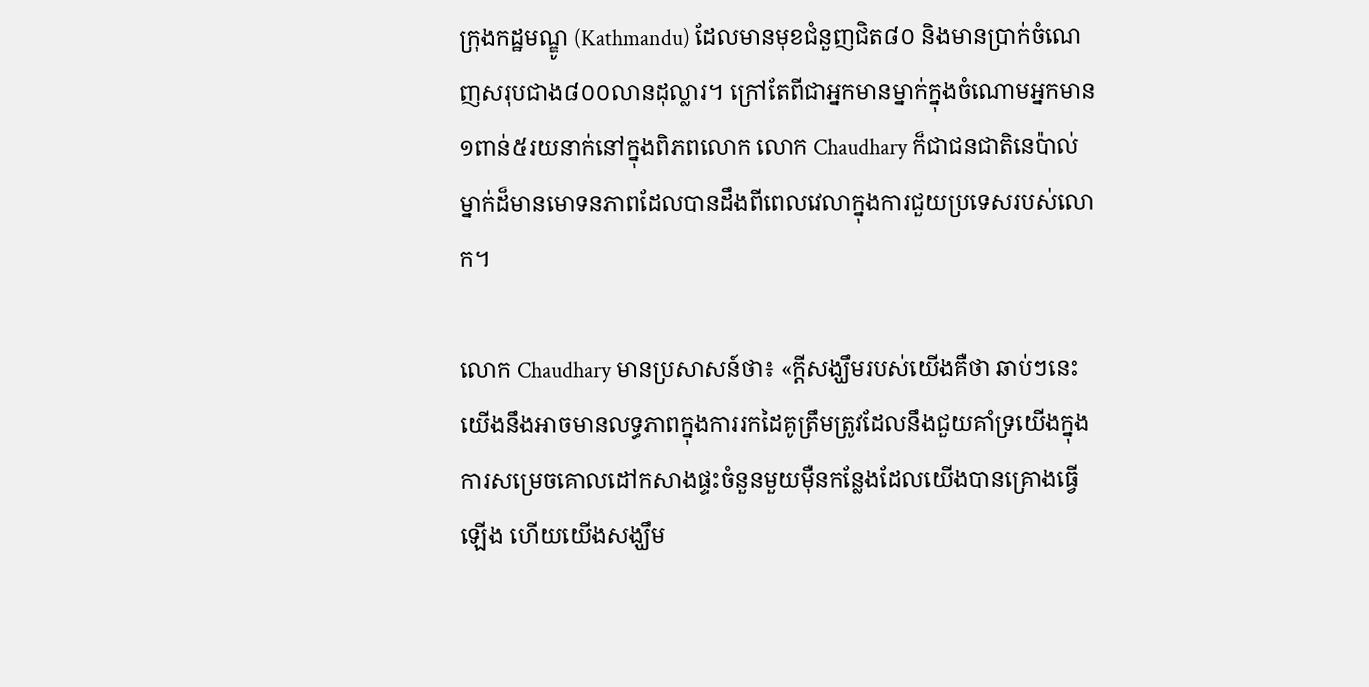ក្រុងកដ្ឋមណ្ឌូ (Kathmandu) ដែលមានមុខជំនួញជិត៨០ និងមានប្រាក់ចំណេញសរុបជាង៨០០លានដុល្លារ។ ក្រៅតែពីជាអ្នកមានម្នាក់ក្នុងចំណោមអ្នកមាន១ពាន់៥រយនាក់នៅក្នុងពិភពលោក លោក Chaudhary ក៏ជាជនជាតិនេប៉ាល់ម្នាក់ដ៏មានមោទនភាពដែលបានដឹងពីពេលវេលាក្នុងការជួយប្រទេសរបស់លោក។

លោក Chaudhary មានប្រសាសន៍ថា៖ «ក្តីសង្ឃឹមរបស់យើងគឺថា ឆាប់ៗនេះយើងនឹងអាចមានលទ្ធភាពក្នុងការរកដៃគូត្រឹមត្រូវដែលនឹងជួយគាំទ្រយើងក្នុងការសម្រេចគោលដៅកសាងផ្ទះចំនួនមួយម៉ឺនកន្លែងដែលយើងបានគ្រោងធ្វើឡើង ហើយយើងសង្ឃឹម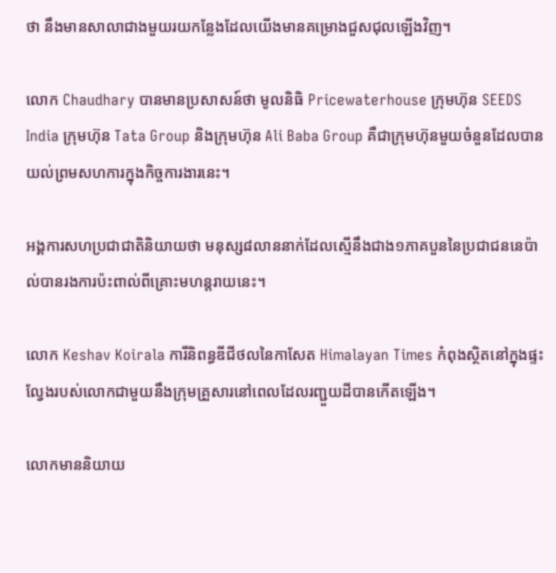ថា នឹងមានសាលាជាងមួយរយកន្លែងដែលយើងមានគម្រោងជួសជុលឡើងវិញ។

លោក Chaudhary បានមានប្រសាសន៍ថា មូលនិធិ Pricewaterhouse ក្រុមហ៊ុន SEEDS India ក្រុមហ៊ុន Tata Group និងក្រុមហ៊ុន Ali Baba Group គឺជាក្រុមហ៊ុនមួយចំនួនដែលបានយល់ព្រមសហការក្នុងកិច្ចការងារនេះ។

អង្គការសហប្រជាជាតិនិយាយថា មនុស្ស៨លាននាក់ដែលស្មើនឹងជាង១ភាគបួននៃប្រជាជននេប៉ាល់បានរងការប៉ះពាល់ពីគ្រោះមហន្តរាយនេះ។

លោក Keshav Koirala ការីនិពន្ធឌីជីថលនៃកាសែត Himalayan Times កំពុងស្ថិតនៅក្នុងផ្ទះល្វែងរបស់លោកជាមួយនឹងក្រុមគ្រួសារនៅពេលដែលរញ្ជួយដីបានកើតឡើង។

លោកមាននិយាយ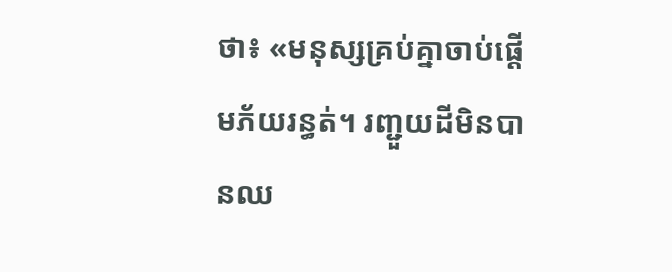ថា៖ «មនុស្សគ្រប់គ្នាចាប់ផ្ដើមភ័យរន្ធត់។ រញ្ជួយដីមិនបានឈ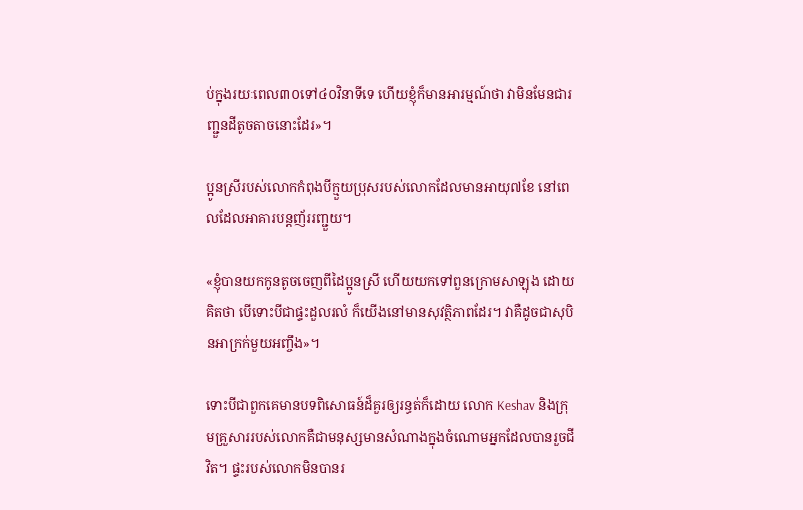ប់ក្នុងរយៈពេល៣០ទៅ៤០វិនាទីទេ ហើយខ្ញុំក៏មានអារម្មណ៍ថា វាមិនមែនជារញ្ជួនដីតូចតាចនោះដែរ»។

ប្អូនស្រីរបស់លោកកំពុងបីក្មួយប្រុសរបស់លោកដែលមានអាយុ៧ខែ នៅពេលដែលអាគារបន្តញ័ររញ្ជួយ។

«ខ្ញុំបានយកកូនតូចចេញពីដៃប្អូនស្រី ហើយយកទៅពួនក្រោមសាឡុង ដោយគិតថា បើទោះបីជាផ្ទះដួលរលំ ក៏យើងនៅមានសុវត្ថិភាពដែរ។ វាគឺដូចជាសុបិនអាក្រក់មួយអញ្ចឹង»។

ទោះបីជាពួកគេមានបទពិសោធន៍ដ៏គួរឲ្យរន្ធត់ក៏ដោយ លោក Keshav និងក្រុមគ្រួសាររបស់លោកគឺជាមនុស្សមានសំណាងក្នុងចំណោមអ្នកដែលបានរួចជីវិត។ ផ្ទះរបស់លោកមិនបានរ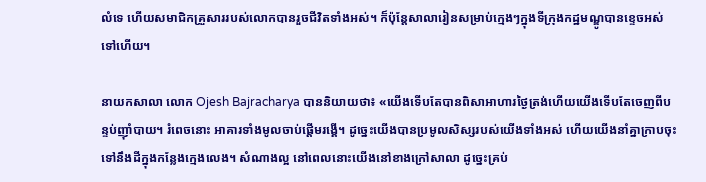លំទេ ហើយសមាជិកគ្រួសាររបស់លោកបានរួចជីវិតទាំងអស់។ ក៏ប៉ុន្តែសាលារៀនសម្រាប់ក្មេងៗក្នុងទីក្រុងកដ្ឋមណ្ឌូបានខ្ទេចអស់ទៅហើយ។

នាយកសាលា លោក Ojesh Bajracharya បាននិយាយថា៖ «យើងទើបតែបានពិសាអាហារថ្ងៃត្រង់ហើយយើងទើបតែចេញពីបន្ទប់ញ៉ាំបាយ។ រំពេចនោះ អាគារទាំងមូលចាប់ផ្តើមរង្គើ។ ដូច្នេះយើងបានប្រមូលសិស្សរបស់យើងទាំងអស់ ហើយយើងនាំគ្នាក្រាបចុះទៅនឹងដីក្នុងកន្លែងក្មេងលេង។ សំណាងល្អ នៅពេលនោះយើងនៅខាងក្រៅសាលា ដូច្នេះគ្រប់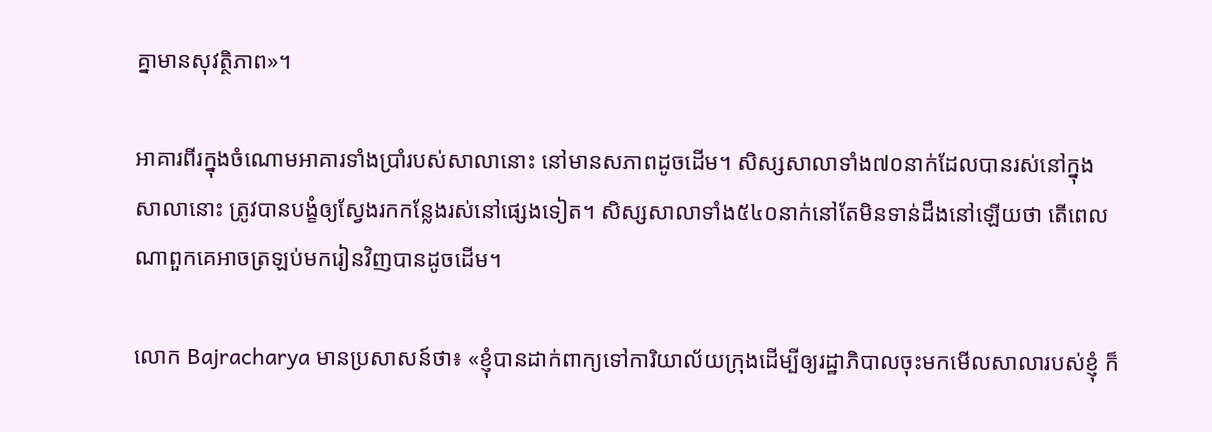គ្នាមានសុវត្ថិភាព»។

អាគារពីរក្នុងចំណោមអាគារទាំងប្រាំរបស់សាលានោះ នៅមានសភាពដូចដើម។ សិស្សសាលាទាំង៧០នាក់ដែលបានរស់នៅក្នុងសាលានោះ ត្រូវបានបង្ខំឲ្យស្វែងរកកន្លែងរស់នៅផ្សេងទៀត។ សិស្សសាលាទាំង៥៤០នាក់នៅតែមិនទាន់ដឹងនៅឡើយថា តើពេលណាពួកគេអាចត្រឡប់មករៀនវិញបានដូចដើម។

លោក Bajracharya មានប្រសាសន៍ថា៖ «ខ្ញុំបានដាក់ពាក្យទៅការិយាល័យក្រុងដើម្បីឲ្យរដ្ឋាភិបាលចុះមកមើលសាលារបស់ខ្ញុំ ក៏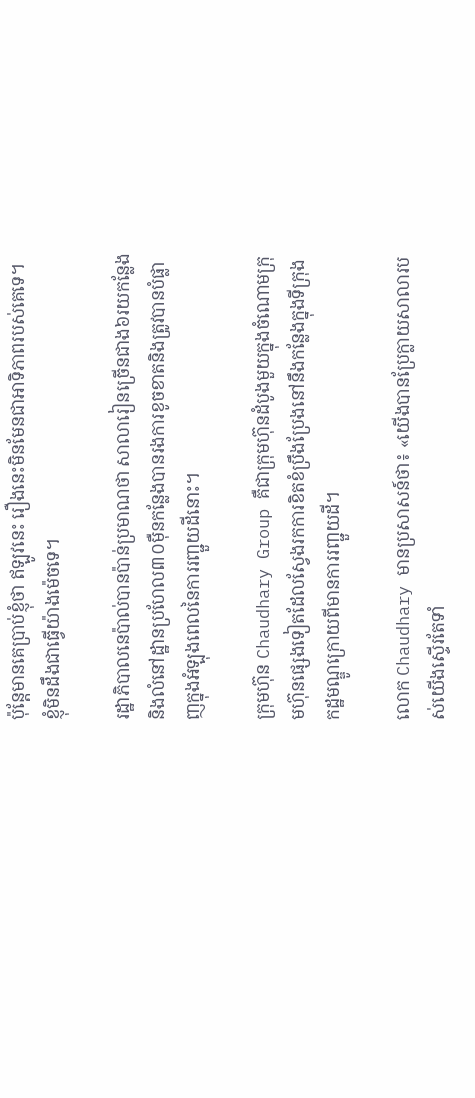ប៉ុន្តែមានគេប្រាប់ខ្ញុំថា ឥឡូវនេះ រឿងនេះមិនមែនជាអាទិភាពរបស់គេទេ។ ខ្ញុំមិនដឹងជាធ្វើយ៉ាងម៉េចទេ។

រដ្ឋាភិបាលនេប៉ាល់បានប៉ាន់ប្រមាណថា សាលារៀនច្រើនជាង៦រយកន្លែងនិងលំនៅដ្ឋានប្រហែល៣០ម៉ឺនកន្លែងបានរងការខូចខាតនិងត្រូវបានបំផ្លាញក្នុងអំឡុងពេលនៃការរញ្ជួយដីនោះ។

ក្រុមហ៊ុន Chaudhary Group គឺជាក្រុមហ៊ុនដំបូងមួយក្នុងចំណោមក្រុមហ៊ុនផ្សេងទៀតដែលស្វែងរកការខិតខំប្រឹងប្រែងនៅនឹងកន្លែងក្នុងទីក្រុងកដ្ឋមណ្ឌូក្រោយពីមានការរញ្ជួយដី។

លោក Chaudhary មានប្រសាសន៍ថា៖ «យើងបានប្រែក្លាយសាលារបស់យើងស្ទើរតែទាំ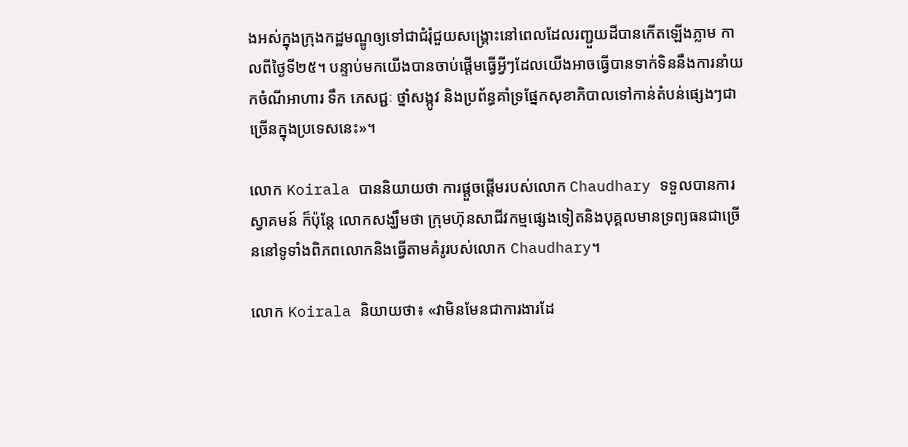ងអស់ក្នុងក្រុងកដ្ឋមណ្ឌូឲ្យទៅជាជំរុំជួយសង្គ្រោះនៅពេលដែលរញ្ជួយដីបានកើតឡើងភ្លាម កាលពីថ្ងៃទី២៥។ បន្ទាប់មកយើងបានចាប់ផ្តើមធ្វើអ្វីៗដែលយើងអាចធ្វើបានទាក់ទិននឹងការនាំយកចំណីអាហារ ទឹក ភេសជ្ជៈ ថ្នាំសង្កូវ និងប្រព័ន្ធគាំទ្រផ្នែកសុខាភិបាលទៅកាន់តំបន់ផ្សេងៗជាច្រើនក្នុងប្រទេសនេះ»។

លោក Koirala បាននិយាយថា ការផ្តួចផ្តើមរបស់លោក Chaudhary ទទួលបានការស្វាគមន៍ ក៏ប៉ុន្តែ លោកសង្ឃឹមថា ក្រុមហ៊ុនសាជីវកម្មផ្សេងទៀតនិងបុគ្គលមានទ្រព្យធនជាច្រើននៅទូទាំងពិភពលោកនិងធ្វើតាមគំរូរបស់លោក Chaudhary។

លោក Koirala និយាយថា៖ «វាមិនមែនជាការងារដែ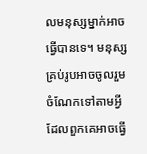លមនុស្សម្នាក់អាចធ្វើបានទេ។ មនុស្សគ្រប់រូបអាចចូលរួមចំណែកទៅតាមអ្វីដែលពួកគេអាចធ្វើ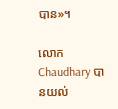បាន»។

លោក Chaudhary បានយល់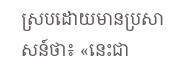ស្របដោយមានប្រសាសន៍ថា៖ «នេះជា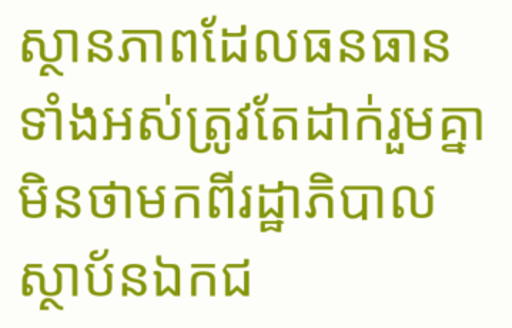ស្ថានភាពដែលធនធានទាំងអស់ត្រូវតែដាក់រួមគ្នា មិនថាមកពីរដ្ឋាភិបាល ស្ថាប័នឯកជ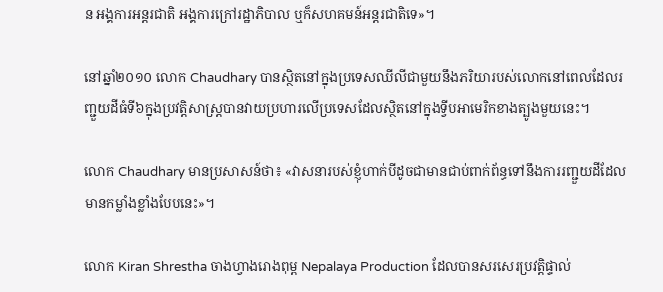ន អង្គការអន្តរជាតិ អង្គការក្រៅរដ្ឋាភិបាល ឬក៏សហគមន៍អន្តរជាតិទេ»។

នៅឆ្នាំ២០១០ លោក Chaudhary បានស្ថិតនៅក្នុងប្រទេសឈីលីជាមួយនឹងភរិយារបស់លោកនៅពេលដែលរញ្ជួយដីធំទី៦ក្នុងប្រវត្តិសាស្ត្របានវាយប្រហារលើប្រទេសដែលស្ថិតនៅក្នុងទ្វីបអាមេរិកខាងត្បូងមួយនេះ។

លោក Chaudhary មានប្រសាសន៍ថា៖ «វាសនារបស់ខ្ញុំហាក់បីដូចជាមានជាប់ពាក់ព័ន្ធទៅនឹងការរញ្ជួយដីដែលមានកម្លាំងខ្លាំងបែបនេះ»។

លោក Kiran Shrestha ចាងហ្វាងរោងពុម្ព Nepalaya Production ដែលបានសរសេរប្រវត្តិផ្ទាល់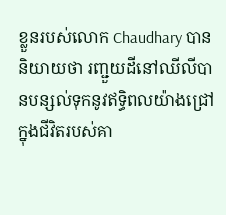ខ្លួនរបស់លោក Chaudhary បាននិយាយថា រញ្ជួយដីនៅឈីលីបានបន្សល់ទុកនូវឥទ្ធិពលយ៉ាងជ្រៅក្នុងជីវិតរបស់គា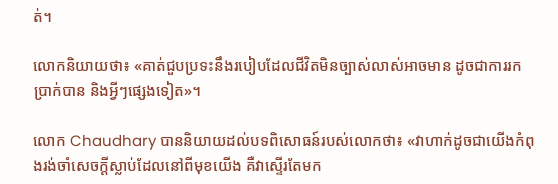ត់។

លោកនិយាយថា៖ «គាត់ជួបប្រទះនឹងរបៀបដែលជីវិតមិនច្បាស់លាស់អាចមាន ដូចជាការរកប្រាក់បាន និងអ្វីៗផ្សេងទៀត»។

លោក Chaudhary បាននិយាយដល់បទពិសោធន៍របស់លោកថា៖ «វាហាក់ដូចជាយើងកំពុងរង់ចាំសេចក្តីស្លាប់ដែលនៅពីមុខយើង គឺវាស្ទើរតែមក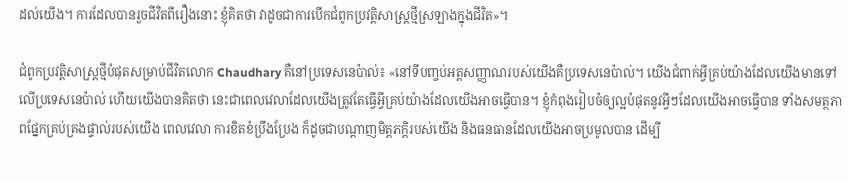ដល់យើង។ ការដែលបានរួចជីវិតពីរឿងនោះ ខ្ញុំគិតថា វាដូចជាការបើកជំពូកប្រវត្តិសាស្ត្រថ្មីស្រឡាងក្នុងជីវិត»។

ជំពូកប្រវត្តិសាស្ត្រថ្មីបំផុតសម្រាប់ជីវិតលោក Chaudhary គឺនៅប្រទេសនេប៉ាល់៖ «នៅទីបញ្ចប់អត្តសញ្ញាណរបស់យើងគឺប្រទេសនេប៉ាល់។ យើងជំពាក់អ្វីគ្រប់យ៉ាងដែលយើងមានទៅលើប្រទេសនេប៉ាល់ ហើយយើងបានគិតថា នេះជាពេលវេលាដែលយើងត្រូវតែធ្វើអ្វីគ្រប់យ៉ាងដែលយើងអាចធ្វើបាន។ ខ្ញុំកំពុងរៀបចំឲ្យល្អបំផុតនូវអ្វីៗដែលយើងអាចធ្វើបាន ទាំងសមត្ថភាពផ្នែកគ្រប់គ្រងផ្ទាល់របស់យើង ពេលវេលា ការខិតខំប្រឹងប្រែង ក៏ដូចជាបណ្តាញមិត្តភក្តិរបស់យើង និងធនធានដែលយើងអាចប្រមូលបាន ដើម្បី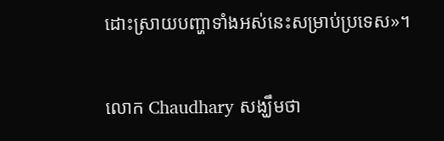ដោះស្រាយបញ្ហាទាំងអស់នេះសម្រាប់ប្រទេស»។

លោក Chaudhary សង្ឃឹមថា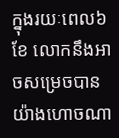ក្នុងរយៈពេល៦ខែ លោកនឹងអាចសម្រេចបានយ៉ាងហោចណា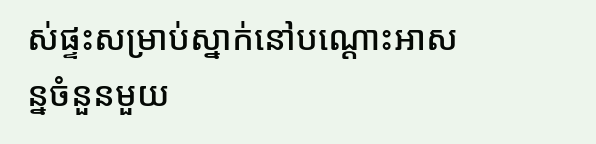ស់ផ្ទះសម្រាប់ស្នាក់នៅបណ្តោះអាសន្នចំនួនមួយ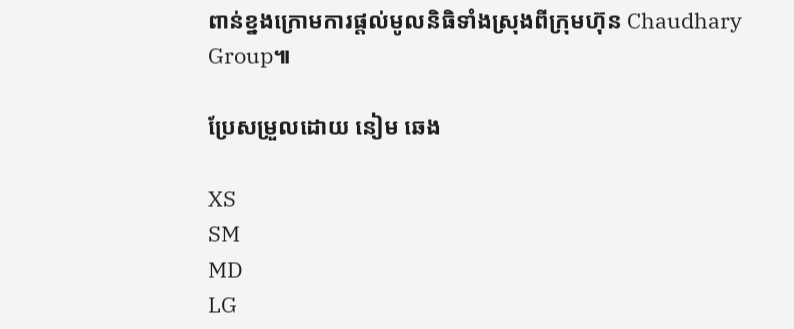ពាន់ខ្នងក្រោមការផ្តល់មូលនិធិទាំងស្រុងពីក្រុមហ៊ុន Chaudhary Group៕

ប្រែសម្រួលដោយ នៀម ឆេង

XS
SM
MD
LG